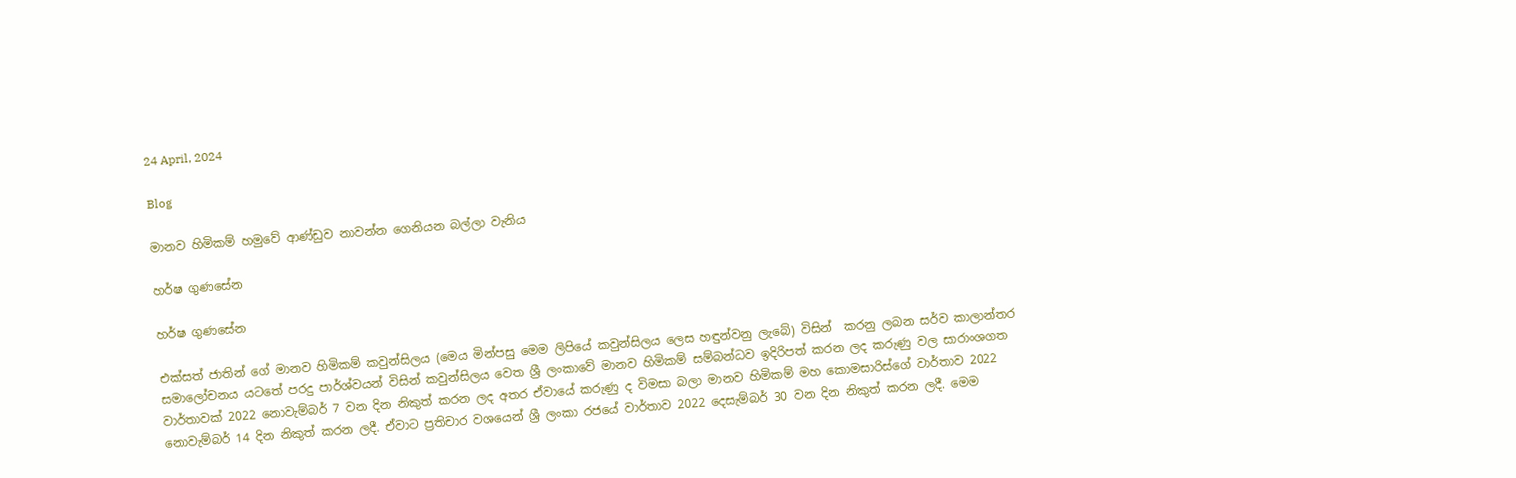24 April, 2024

Blog

මානව හිමිකම් හමුවේ ආණ්ඩුව නාවන්න ගෙනියන බල්ලා වැනිය

හර්ෂ ගුණසේන

හර්ෂ ගුණසේන

එක්සත් ජාතින් ගේ මානව හිමිකම් කවුන්සිලය (මෙය මින්පසු මෙම ලිපියේ කවුන්සිලය ලෙස හඳුන්වනු ලැබේ) විසින්  කරනු ලබන සර්ව කාලාන්තර සමාලෝචනය යටතේ පරදු පාර්ශ්වයන් විසින් කවුන්සිලය වෙත ශ්‍රී ලංකාවේ මානව හිමිකම් සම්බන්ධව ඉදිරිපත් කරන ලද කරුණු වල සාරාංශගත වාර්තාවක් 2022 නොවැම්බර් 7 වන දින නිකුත් කරන ලද අතර ඒවායේ කරුණු ද විමසා බලා මානව හිමිකම් මහ කොමසාරිස්ගේ වාර්තාව 2022 නොවැම්බර් 14 දින නිකුත් කරන ලදී. ඒවාට ප්‍රතිචාර වශයෙන් ශ්‍රී ලංකා රජයේ වාර්තාව 2022 දෙසැම්බර් 30 වන දින නිකුත් කරන ලදී. මෙම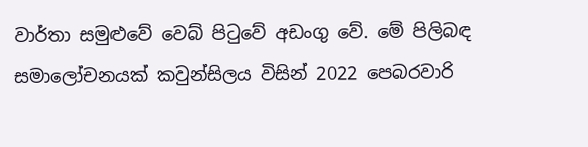වාර්තා සමුළුවේ වෙබ් පිටුවේ අඩංගු වේ. මේ පිලිබඳ සමාලෝචනයක් කවුන්සිලය විසින් 2022 පෙබරවාරි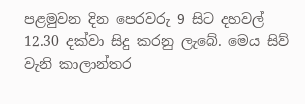පළමුවන දින පෙරවරු 9 සිට දහවල් 12.30 දක්වා සිදු කරනු ලැබේ. මෙය සිව් වැනි කාලාන්තර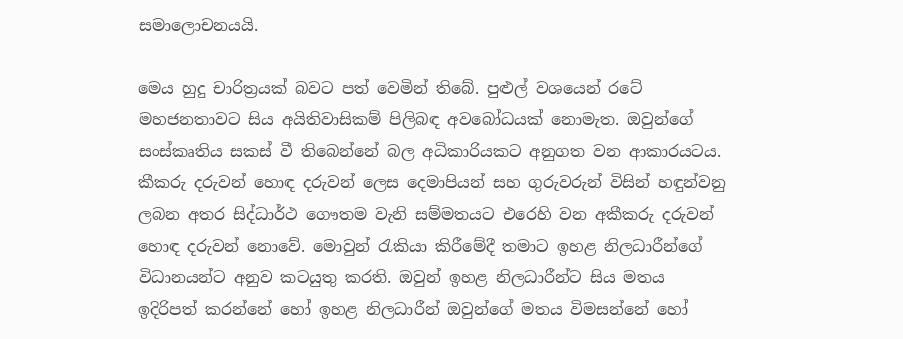සමාලොචනයයි.

මෙය හුදු චාරිත්‍රයක් බවට පත් වෙමින් තිබේ. පුළුල් වශයෙන් රටේ මහජනතාවට සිය අයිතිවාසිකම් පිලිබඳ අවබෝධයක් නොමැත. ඔවුන්ගේ සංස්කෘතිය සකස් වී තිබෙන්නේ බල අධිකාරියකට අනුගත වන ආකාරයටය. කීකරු දරුවන් හොඳ දරුවන් ලෙස දෙමාපියන් සහ ගුරුවරුන් විසින් හඳුන්වනු ලබන අතර සිද්ධාර්ථ ගෞතම වැනි සම්මතයට එරෙහි වන අකීකරු දරුවන් හොඳ දරුවන් නොවේ. මොවුන් රැකියා කිරීමේදී තමාට ඉහළ නිලධාරීන්ගේ විධානයන්ට අනුව කටයුතු කරති. ඔවුන් ඉහළ නිලධාරීන්ට සිය මතය ඉදිරිපත් කරන්නේ හෝ ඉහළ නිලධාරීන් ඔවුන්ගේ මතය විමසන්නේ හෝ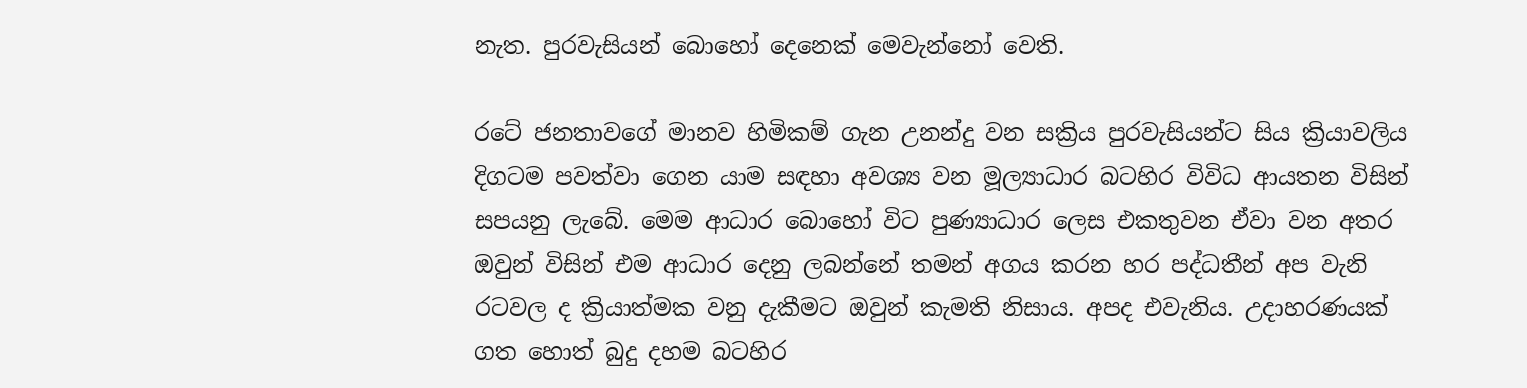නැත. පුරවැසියන් බොහෝ දෙනෙක් මෙවැන්නෝ වෙති.

රටේ ජනතාවගේ මානව හිමිකම් ගැන උනන්දු වන සක්‍රිය පුරවැසියන්ට සිය ක්‍රියාවලිය දිගටම පවත්වා ගෙන යාම සඳහා අවශ්‍ය වන මූල්‍යාධාර බටහිර විවිධ ආයතන විසින් සපයනු ලැබේ. මෙම ආධාර බොහෝ විට පුණ්‍යාධාර ලෙස එකතුවන ඒවා වන අතර ඔවුන් විසින් එම ආධාර දෙනු ලබන්නේ තමන් අගය කරන හර පද්ධතීන් අප වැනි රටවල ද ක්‍රියාත්මක වනු දැකීමට ඔවුන් කැමති නිසාය. අපද එවැනිය. උදාහරණයක් ගත හොත් බුදු දහම බටහිර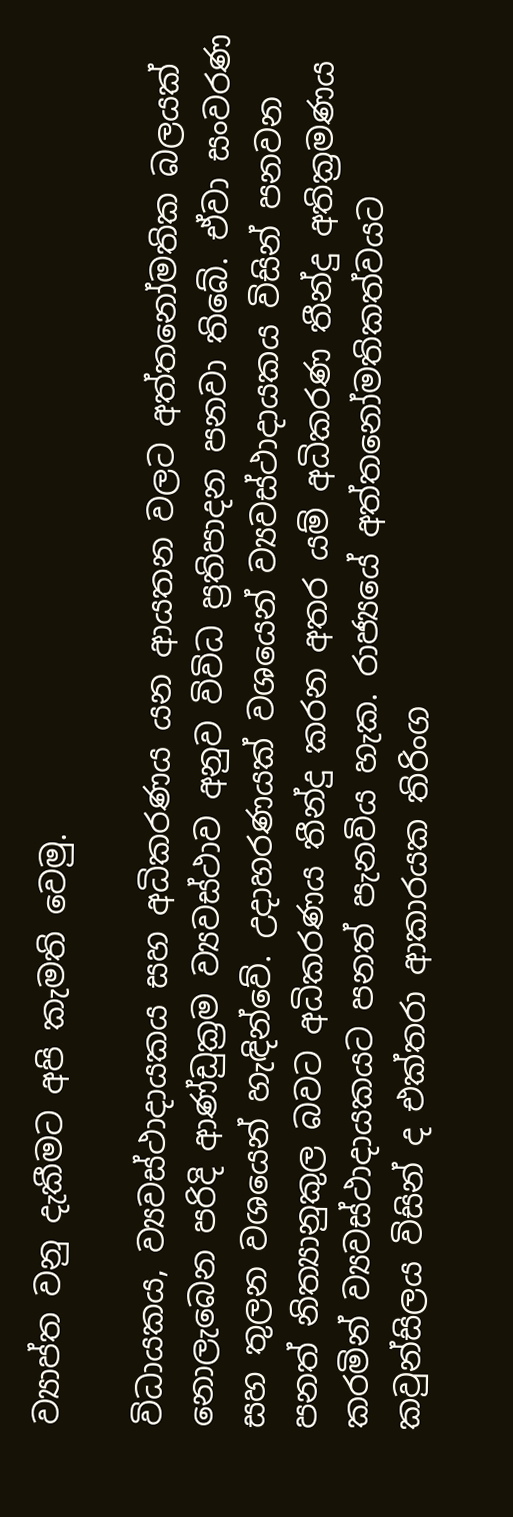ව්‍යාප්ත වනු දැකීමට අපි කැමති වෙමු.

විධායකය, ව්‍යවස්ථාදායකය සහ අධිකරණය යන ආයතන වලට අත්තනෝමතික බලයක් නොලැබෙන පරිදි ආණ්ඩුක්‍රම ව්‍යවස්ථාව අනුව විවිධ ප්‍රතිපාදන පනවා තිබේ. ඒවා සංවරණ සහ තුලන වශයෙන් හැඳින්වේ. උදාහරණයක් වශයෙන් ව්‍යවස්ථාදායකය විසින් පනවන පනත් නිත්‍යානුකුල බවට අධිකරණය තීන්දු කරන අතර යම් අධිකරණ තීන්දු අතික්‍රමණය කරමින් ව්‍යවස්ථාදායකයට පනත් පැනවිය හැක. රාජ්‍යයේ අත්තනෝමතිකත්වයට කවුන්සිලය විසින් ද එක්තරා ආකාරයක තිරිංග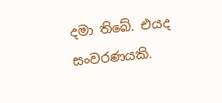දමා තිබේ. එයද සංවරණයකි.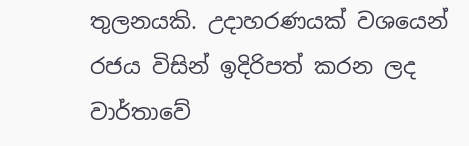තුලනයකි. උදාහරණයක් වශයෙන් රජය විසින් ඉදිරිපත් කරන ලද වාර්තාවේ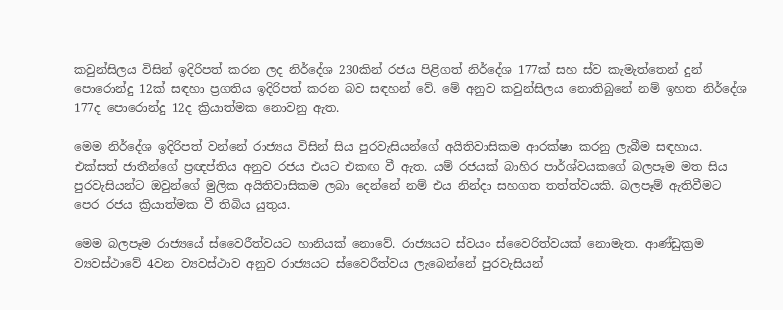කවුන්සිලය විසින් ඉදිරිපත් කරන ලද නිර්දේශ 230කින් රජය පිළිගත් නිර්දේශ 177ක් සහ ස්ව කැමැත්තෙන් දුන් පොරොන්දු 12ක් සඳහා ප්‍රගතිය ඉදිරිපත් කරන බව සඳහන් වේ. මේ අනුව කවුන්සිලය නොතිබුනේ නම් ඉහත නිර්දේශ 177ද පොරොන්දු 12ද ක්‍රියාත්මක නොවනු ඇත.

මෙම නිර්දේශ ඉදිරිපත් වන්නේ රාජ්‍යය විසින් සිය පුරවැසියන්ගේ අයිතිවාසිකම ආරක්ෂා කරනු ලැබීම සඳහාය. එක්සත් ජාතීන්ගේ ප්‍රඥප්තිය අනුව රජය එයට එකඟ වී ඇත. යම් රජයක් බාහිර පාර්ශ්වයකගේ බලපෑම මත සිය පුරවැසියන්ට ඔවුන්ගේ මුලික අයිතිවාසිකම ලබා දෙන්නේ නම් එය නින්දා සහගත තත්ත්වයකි. බලපෑම් ඇතිවීමට පෙර රජය ක්‍රියාත්මක වී තිබිය යුතුය.

මෙම බලපෑම රාජ්‍යයේ ස්වෛරීත්වයට හානියක් නොවේ. රාජ්‍යයට ස්වයං ස්වෛරිත්වයක් නොමැත. ආණ්ඩුක්‍රම ව්‍යවස්ථාවේ 4වන ව්‍යවස්ථාව අනුව රාජ්‍යයට ස්වෛරීත්වය ලැබෙන්නේ පුරවැසියන්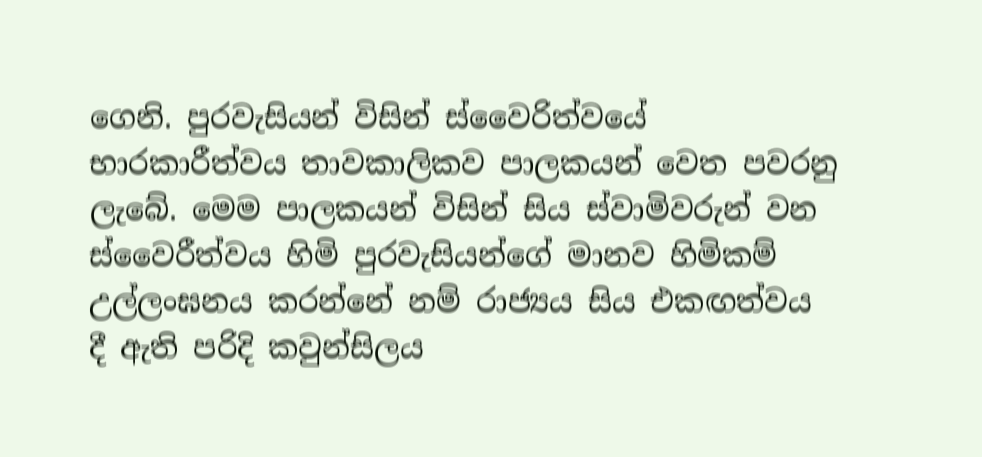ගෙනි. පුරවැසියන් විසින් ස්වෛරිත්වයේ භාරකාරීත්වය තාවකාලිකව පාලකයන් වෙත පවරනු ලැබේ. මෙම පාලකයන් විසින් සිය ස්වාමිවරුන් වන ස්වෛරීත්වය හිමි පුරවැසියන්ගේ මානව හිමිකම් උල්ලංඝනය කරන්නේ නම් රාජ්‍යය සිය එකඟත්වය දී ඇති පරිදි කවුන්සිලය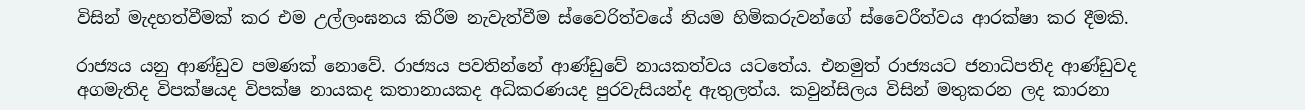විසින් මැදහත්වීමක් කර එම උල්ලංඝනය කිරීම නැවැත්වීම ස්වෛරිත්වයේ නියම හිමිකරුවන්ගේ ස්වෛරීත්වය ආරක්ෂා කර දීමකි.

රාජ්‍යය යනු ආණ්ඩුව පමණක් නොවේ. රාජ්‍යය පවතින්නේ ආණ්ඩුවේ නායකත්වය යටතේය. එනමුත් රාජ්‍යයට ජනාධිපතිද ආණ්ඩුවද අගමැතිද විපක්ෂයද විපක්ෂ නායකද කතානායකද අධිකරණයද පුරවැසියන්ද ඇතුලත්ය. කවුන්සිලය විසින් මතුකරන ලද කාරනා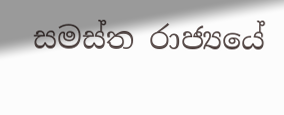සමස්ත රාජ්‍යයේ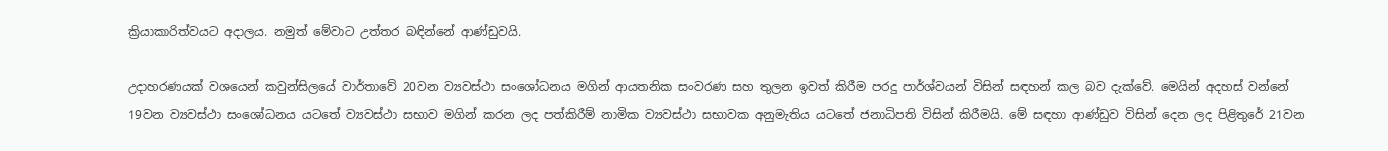ක්‍රියාකාරිත්වයට අදාලය. නමුත් මේවාට උත්තර බඳින්නේ ආණ්ඩුවයි.

උදාහරණයක් වශයෙන් කවුන්සිලයේ වාර්තාවේ 20වන ව්‍යවස්ථා සංශෝධනය මගින් ආයතනික සංවරණ සහ තුලන ඉවත් කිරීම පරදු පාර්ශ්වයන් විසින් සඳහන් කල බව දැක්වේ. මෙයින් අදහස් වන්නේ 19වන ව්‍යවස්ථා සංශෝධනය යටතේ ව්‍යවස්ථා සභාව මගින් කරන ලද පත්කිරීම් නාමික ව්‍යවස්ථා සභාවක අනුමැතිය යටතේ ජනාධිපති විසින් කිරීමයි. මේ සඳහා ආණ්ඩුව විසින් දෙන ලද පිළිතුරේ 21වන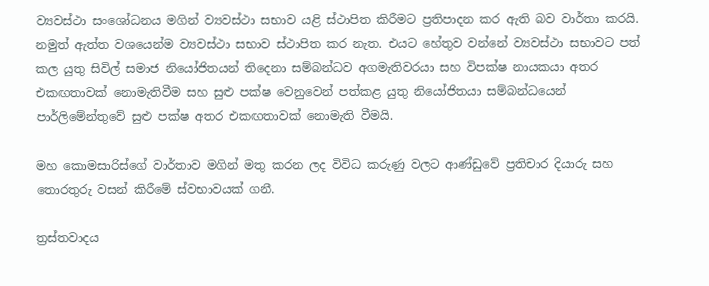ව්‍යවස්ථා සංශෝධනය මගින් ව්‍යවස්ථා සභාව යළි ස්ථාපිත කිරීමට ප්‍රතිපාදන කර ඇති බව වාර්තා කරයි. නමුත් ඇත්ත වශයෙන්ම ව්‍යවස්ථා සභාව ස්ථාපිත කර නැත. එයට හේතුව වන්නේ ව්‍යවස්ථා සභාවට පත් කල යුතු සිවිල් සමාජ නියෝජිතයන් තිදෙනා සම්බන්ධව අගමැතිවරයා සහ විපක්ෂ නායකයා අතර එකඟතාවක් නොමැතිවීම සහ සුළු පක්ෂ වෙනුවෙන් පත්කළ යුතු නියෝජිතයා සම්බන්ධයෙන් පාර්ලිමේන්තුවේ සුළු පක්ෂ අතර එකඟතාවක් නොමැති වීමයි.

මහ කොමසාරිස්ගේ වාර්තාව මගින් මතු කරන ලද විවිධ කරුණු වලට ආණ්ඩුවේ ප්‍රතිචාර දියාරු සහ තොරතුරු වසන් කිරීමේ ස්වභාවයක් ගනී.

ත්‍රස්තවාදය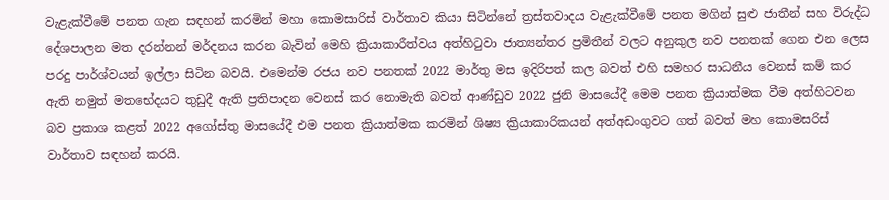වැළැක්වීමේ පනත ගැන සඳහන් කරමින් මහා කොමසාරිස් වාර්තාව කියා සිටින්නේ ත්‍රස්තවාදය වැළැක්වීමේ පනත මගින් සුළු ජාතීන් සහ විරුද්ධ දේශපාලන මත දරන්නන් මර්දනය කරන බැවින් මෙහි ක්‍රියාකාරීත්වය අත්හිටුවා ජාත්‍යන්තර ප්‍රමිතීන් වලට අනුකුල නව පනතක් ගෙන එන ලෙස පරදු පාර්ශ්වයන් ඉල්ලා සිටින බවයි. එමෙන්ම රජය නව පනතක් 2022 මාර්තු මස ඉදිරිපත් කල බවත් එහි සමහර සාධනීය වෙනස් කම් කර ඇති නමුත් මතභේදයට තුඩුදී ඇති ප්‍රතිපාදන වෙනස් කර නොමැති බවත් ආණ්ඩුව 2022 ජුනි මාසයේදී මෙම පනත ක්‍රියාත්මක වීම අත්හිටවන බව ප්‍රකාශ කළත් 2022 අගෝස්තු මාසයේදී එම පනත ක්‍රියාත්මක කරමින් ශිෂ්‍ය ක්‍රියාකාරිකයන් අත්අඩංගුවට ගත් බවත් මහ කොමසරිස් වාර්තාව සඳහන් කරයි.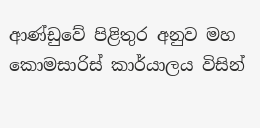ආණ්ඩුවේ පිළිතුර අනුව මහ කොමසාරිස් කාර්යාලය විසින්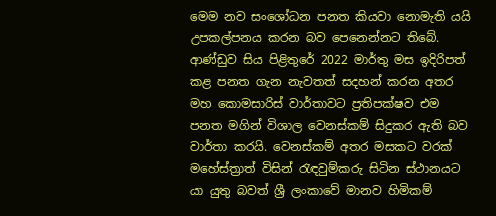මෙම නව සංශෝධන පනත කියවා නොමැති යයි උපකල්පනය කරන බව පෙනෙන්නට තිබේ. ආණ්ඩුව සිය පිළිතුරේ 2022 මාර්තු මස ඉදිරිපත් කළ පනත ගැන නැවතත් සදහන් කරන අතර මහ කොමසාරිස් වාර්තාවට ප්‍රතිපක්ෂව එම පනත මගින් විශාල වෙනස්කම් සිදුකර ඇති බව වාර්තා කරයි. වෙනස්කම් අතර මසකට වරක් මහේස්ත්‍රාත් විසින් රැඳවුම්කරු සිටින ස්ථානයට යා යුතු බවත් ශ්‍රී ලංකාවේ මානව හිමිකම්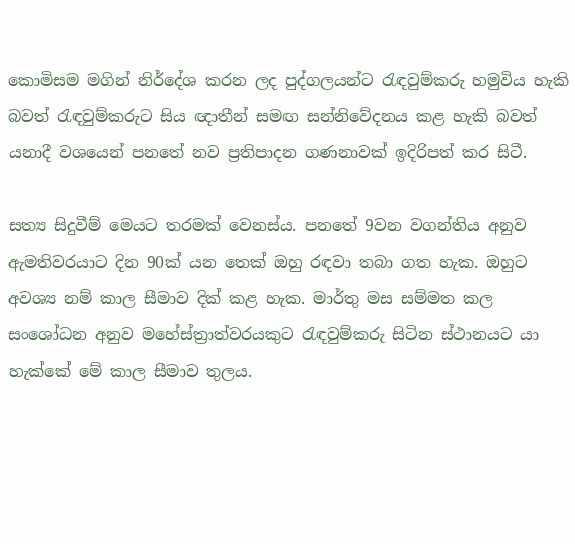කොමිසම මගින් නිර්දේශ කරන ලද පුද්ගලයන්ට රැඳවුම්කරු හමුවිය හැකි බවත් රැඳවුම්කරුට සිය ඥාතීන් සමඟ සන්නිවේදනය කළ හැකි බවත් යනාදී වශයෙන් පනතේ නව ප්‍රතිපාදන ගණනාවක් ඉදිරිපත් කර සිටී.

සත්‍ය සිදුවීම් මෙයට තරමක් වෙනස්ය. පනතේ 9වන වගන්තිය අනුව ඇමතිවරයාට දින 90ක් යන තෙක් ඔහු රඳවා තබා ගත හැක. ඔහුට අවශ්‍ය නම් කාල සීමාව දික් කළ හැක. මාර්තු මස සම්මත කල සංශෝධන අනුව මහේස්ත්‍රාත්වරයකුට රැඳවුම්කරු සිටින ස්ථානයට යා හැක්කේ මේ කාල සීමාව තුලය.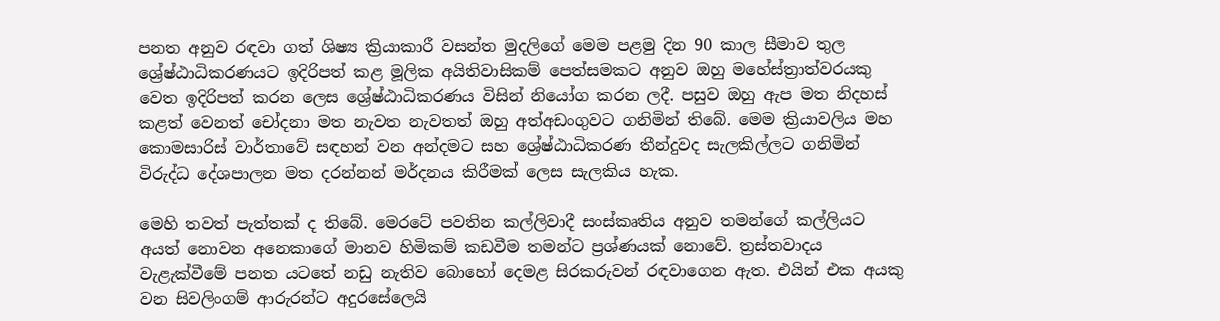පනත අනුව රඳවා ගත් ශිෂ්‍ය ක්‍රියාකාරී වසන්ත මුදලිගේ මෙම පළමු දින 90 කාල සීමාව තුල ශ්‍රේෂ්ඨාධිකරණයට ඉදිරිපත් කළ මූලික අයිතිවාසිකම් පෙත්සමකට අනුව ඔහු මහේස්ත්‍රාත්වරයකු වෙත ඉදිරිපත් කරන ලෙස ශ්‍රේෂ්ඨාධිකරණය විසින් නියෝග කරන ලදී. පසුව ඔහු ඇප මත නිදහස් කළත් වෙනත් චෝදනා මත නැවත නැවතත් ඔහු අත්අඩංගුවට ගනිමින් තිබේ. මෙම ක්‍රියාවලිය මහ කොමසාරිස් වාර්තාවේ සඳහන් වන අන්දමට සහ ශ්‍රේෂ්ඨාධිකරණ තීන්දුවද සැලකිල්ලට ගනිමින් විරුද්ධ දේශපාලන මත දරන්නන් මර්දනය කිරීමක් ලෙස සැලකිය හැක.

මෙහි තවත් පැත්තක් ද තිබේ. මෙරටේ පවතින කල්ලිවාදී සංස්කෘතිය අනුව තමන්ගේ කල්ලියට අයත් නොවන අනෙකාගේ මානව හිමිකම් කඩවීම තමන්ට ප්‍රශ්ණයක් නොවේ. ත්‍රස්තවාදය වැළැක්වීමේ පනත යටතේ නඩු නැතිව බොහෝ දෙමළ සිරකරුවන් රඳවාගෙන ඇත. එයින් එක අයකු වන සිවලිංගම් ආරුරන්ට අදුරසේලෙයි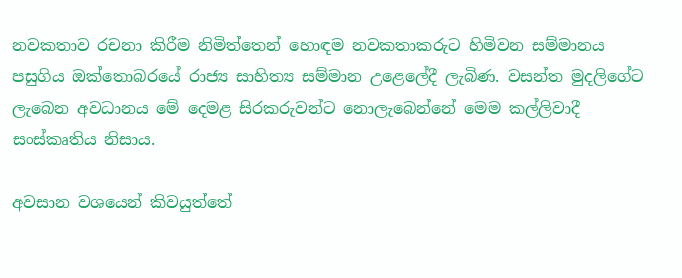නවකතාව රචනා කිරීම නිමිත්තෙන් හොඳම නවකතාකරුට හිමිවන සම්මානය පසුගිය ඔක්තොබරයේ රාජ්‍ය සාහිත්‍ය සම්මාන උළෙලේදී ලැබිණ. වසන්ත මුදලිගේට ලැබෙන අවධානය මේ දෙමළ සිරකරුවන්ට නොලැබෙන්නේ මෙම කල්ලිවාදී සංස්කෘතිය නිසාය.

අවසාන වශයෙන් කිවයුත්තේ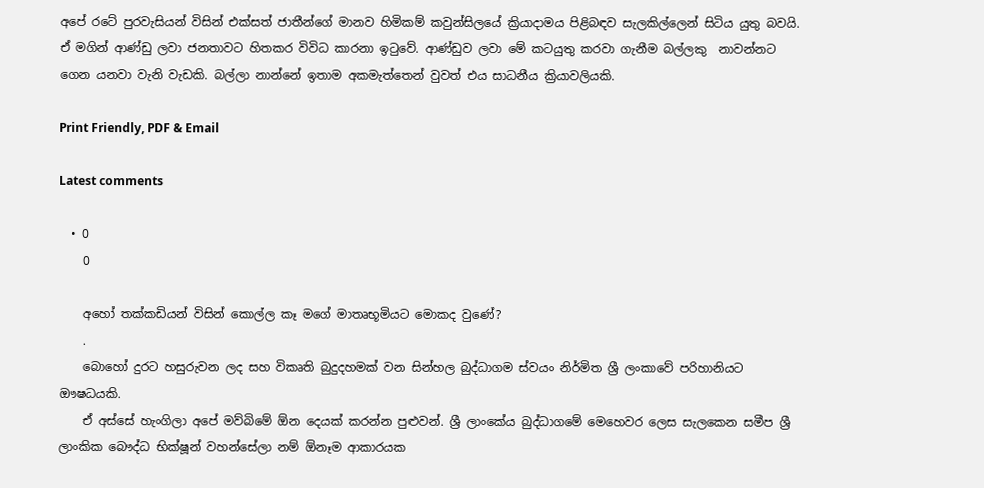අපේ රටේ පුරවැසියන් විසින් එක්සත් ජාතීන්ගේ මානව හිමිකම් කවුන්සිලයේ ක්‍රියාදාමය පිළිබඳව සැලකිල්ලෙන් සිටිය යුතු බවයි. ඒ මගින් ආණ්ඩු ලවා ජනතාවට හිතකර විවිධ කාරනා ඉටුවේ. ආණ්ඩුව ලවා මේ කටයුතු කරවා ගැනීම බල්ලකු  නාවන්නට ගෙන යනවා වැනි වැඩකි. බල්ලා නාන්නේ ඉතාම අකමැත්තෙන් වුවත් එය සාධනීය ක්‍රියාවලියකි.

Print Friendly, PDF & Email

Latest comments

  • 0
    0

    අහෝ තක්කඩියන් විසින් කොල්ල කෑ මගේ මාතෘභූමියට මොකද වුණේ?
    .
    බොහෝ දුරට හසුරුවන ලද සහ විකෘති බුදුදහමක් වන සින්හල බුද්ධාගම ස්වයං නිර්මිත ශ්‍රී ලංකාවේ පරිහානියට ඖෂධයකි.
    ඒ අස්සේ හැංගිලා අපේ මව්බිමේ ඕන දෙයක් කරන්න පුළුවන්. ශ්‍රී ලාංකේය බුද්ධාගමේ මෙහෙවර ලෙස සැලකෙන සමීප ශ්‍රී ලාංකික බෞද්ධ භික්ෂූන් වහන්සේලා නම් ඕනෑම ආකාරයක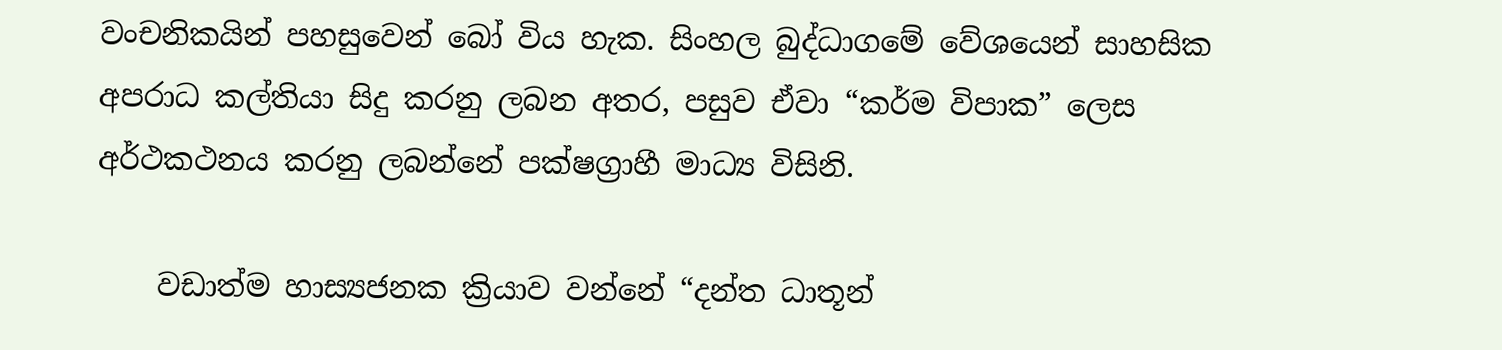වංචනිකයින් පහසුවෙන් බෝ විය හැක. සිංහල බුද්ධාගමේ වේශයෙන් සාහසික අපරාධ කල්තියා සිදු කරනු ලබන අතර, පසුව ඒවා “කර්ම විපාක” ලෙස අර්ථකථනය කරනු ලබන්නේ පක්ෂග්‍රාහී මාධ්‍ය විසිනි.

    වඩාත්ම හාස්‍යජනක ක්‍රියාව වන්නේ “දන්ත ධාතූන්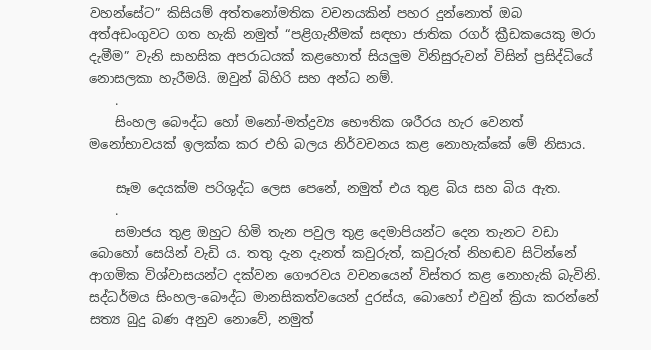වහන්සේට” කිසියම් අත්තනෝමතික වචනයකින් පහර දුන්නොත් ඔබ අත්අඩංගුවට ගත හැකි නමුත් “පළිගැනීමක් සඳහා ජාතික රගර් ක්‍රීඩකයෙකු මරා දැමීම” වැනි සාහසික අපරාධයක් කළහොත් සියලුම විනිසුරුවන් විසින් ප්‍රසිද්ධියේ නොසලකා හැරීමයි. ඔවුන් බිහිරි සහ අන්ධ නම්.
    .
    සිංහල බෞද්ධ හෝ මනෝ-මත්ද්‍රව්‍ය භෞතික ශරීරය හැර වෙනත් මනෝභාවයක් ඉලක්ක කර එහි බලය නිර්වචනය කළ නොහැක්කේ මේ නිසාය.

    සෑම දෙයක්ම පරිශුද්ධ ලෙස පෙනේ, නමුත් එය තුළ බිය සහ බිය ඇත.
    .
    සමාජය තුළ ඔහුට හිමි තැන පවුල තුළ දෙමාපියන්ට දෙන තැනට වඩා බොහෝ සෙයින් වැඩි ය. තතු දැන දැනත් කවුරුත්, කවුරුත් නිහඬව සිටින්නේ ආගමික විශ්වාසයන්ට දක්වන ගෞරවය වචනයෙන් විස්තර කළ නොහැකි බැවිනි. සද්ධර්මය සිංහල-බෞද්ධ මානසිකත්වයෙන් දුරස්ය, බොහෝ එවුන් ක්‍රියා කරන්නේ සත්‍ය බුදු බණ අනුව නොවේ, නමුත්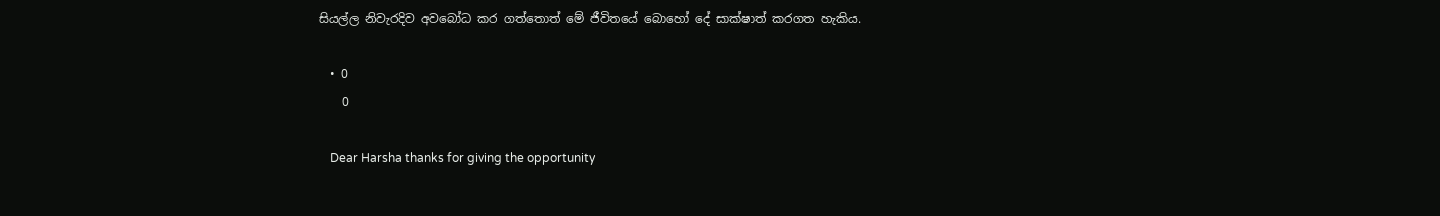සියල්ල නිවැරදිව අවබෝධ කර ගත්තොත් මේ ජීවිතයේ බොහෝ දේ සාක්ෂාත් කරගත හැකිය.

  • 0
    0

    Dear Harsha thanks for giving the opportunity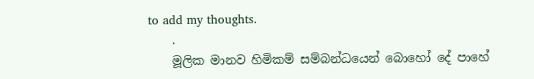to add my thoughts.
    .
    මූලික මානව හිමිකම් සම්බන්ධයෙන් බොහෝ දේ පාහේ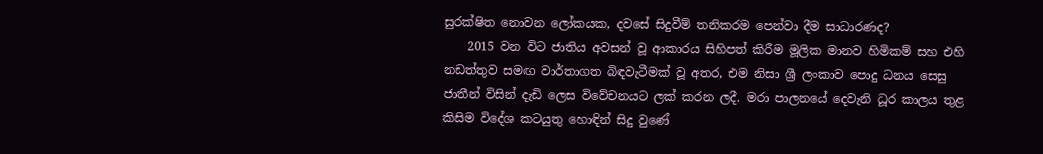සුරක්ෂිත නොවන ලෝකයක, දවසේ සිදුවීම් තනිකරම පෙන්වා දීම සාධාරණද?
    2015 වන විට ජාතිය අවසන් වූ ආකාරය සිහිපත් කිරීම මූලික මානව හිමිකම් සහ එහි නඩත්තුව සමඟ වාර්තාගත බිඳවැටීමක් වූ අතර, එම නිසා ශ්‍රී ලංකාව පොදු ධනය සෙසු ජාතීන් විසින් දැඩි ලෙස විවේචනයට ලක් කරන ලදී. මරා පාලනයේ දෙවැනි ධූර කාලය තුළ කිසිම විදේශ කටයුතු හොඳින් සිදු වුණේ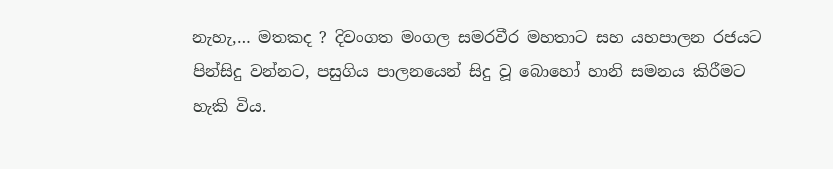නැහැ,… මතකද ? දිවංගත මංගල සමරවීර මහතාට සහ යහපාලන රජයට පින්සිදු වන්නට, පසුගිය පාලනයෙන් සිදු වූ බොහෝ හානි සමනය කිරීමට හැකි විය.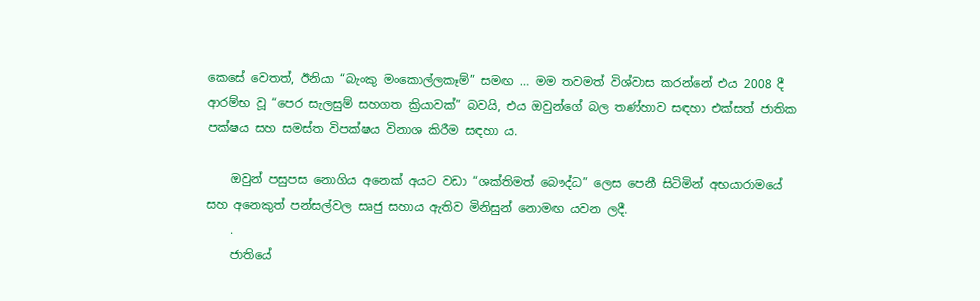කෙසේ වෙතත්, ඊනියා “බැංකු මංකොල්ලකෑම්” සමඟ … මම තවමත් විශ්වාස කරන්නේ එය 2008 දී ආරම්භ වූ “පෙර සැලසුම් සහගත ක්‍රියාවක්” බවයි, එය ඔවුන්ගේ බල තණ්හාව සඳහා එක්සත් ජාතික පක්ෂය සහ සමස්ත විපක්ෂය විනාශ කිරීම සඳහා ය.

    ඔවුන් පසුපස නොගිය අනෙක් අයට වඩා “ශක්තිමත් බෞද්ධ” ලෙස පෙනී සිටිමින් අභයාරාමයේ සහ අනෙකුත් පන්සල්වල සෘජු සහාය ඇතිව මිනිසුන් නොමඟ යවන ලදී.
    .
    ජාතියේ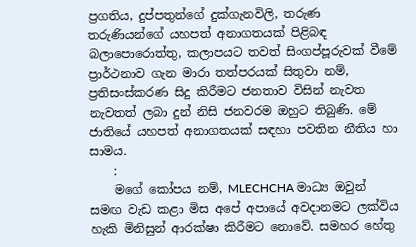ප්‍රගතිය, දුප්පතුන්ගේ දුක්ගැනවිලි, තරුණ තරුණියන්ගේ යහපත් අනාගතයක් පිළිබඳ බලාපොරොත්තු, කලාපයට තවත් සිංගප්පූරුවක් වීමේ ප්‍රාර්ථනාව ගැන මාරා තත්පරයක් සිතුවා නම්, ප්‍රතිසංස්කරණ සිදු කිරීමට ජනතාව විසින් නැවත නැවතත් ලබා දුන් නිසි ජනවරම ඔහුට තිබුණි. මේ ජාතියේ යහපත් අනාගතයක් සඳහා පවතින නීතිය හා සාමය.
    :
    මගේ කෝපය නම්, MLECHCHA මාධ්‍ය ඔවුන් සමඟ වැඩ කළා මිස අපේ අපායේ අවදානමට ලක්විය හැකි මිනිසුන් ආරක්ෂා කිරීමට නොවේ. සමහර හේතු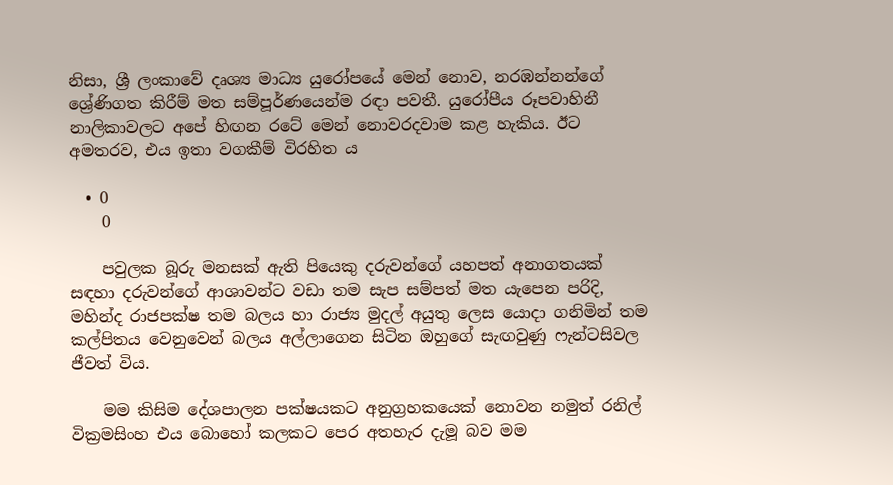නිසා, ශ්‍රී ලංකාවේ දෘශ්‍ය මාධ්‍ය යුරෝපයේ මෙන් නොව, නරඹන්නන්ගේ ශ්‍රේණිගත කිරීම් මත සම්පූර්ණයෙන්ම රඳා පවතී. යුරෝපීය රූපවාහිනී නාලිකාවලට අපේ හිඟන රටේ මෙන් නොවරදවාම කළ හැකිය. ඊට අමතරව, එය ඉතා වගකීම් විරහිත ය

  • 0
    0

    පවුලක බූරු මනසක් ඇති පියෙකු දරුවන්ගේ යහපත් අනාගතයක් සඳහා දරුවන්ගේ ආශාවන්ට වඩා තම සැප සම්පත් මත යැපෙන පරිදි, මහින්ද රාජපක්ෂ තම බලය හා රාජ්‍ය මුදල් අයුතු ලෙස යොදා ගනිමින් තම කල්පිතය වෙනුවෙන් බලය අල්ලාගෙන සිටින ඔහුගේ සැඟවුණු ෆැන්ටසිවල ජීවත් විය.

    මම කිසිම දේශපාලන පක්ෂයකට අනුග්‍රහකයෙක් නොවන නමුත් රනිල් වික්‍රමසිංහ එය බොහෝ කලකට පෙර අතහැර දැමූ බව මම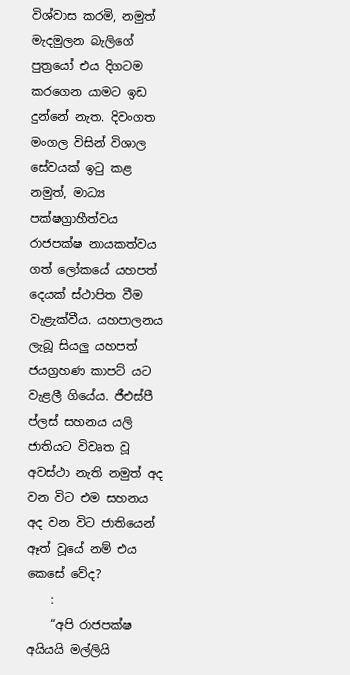විශ්වාස කරමි, නමුත් මැදමුලන බැලිගේ පුත්‍රයෝ එය දිගටම කරගෙන යාමට ඉඩ දුන්නේ නැත. දිවංගත මංගල විසින් විශාල සේවයක් ඉටු කළ නමුත්, මාධ්‍ය පක්ෂග්‍රාහීත්වය රාජපක්ෂ නායකත්වය ගත් ලෝකයේ යහපත් දෙයක් ස්ථාපිත වීම වැළැක්වීය. යහපාලනය ලැබූ සියලු යහපත් ජයග්‍රහණ කාපට් යට වැළලී ගියේය. ජීඑස්පී ප්ලස් සහනය යලි ජාතියට විවෘත වූ අවස්ථා නැති නමුත් අද වන විට එම සහනය අද වන විට ජාතියෙන් ඈත් වූයේ නම් එය කෙසේ වේද?
    :
    “අපි රාජපක්ෂ අයියයි මල්ලියි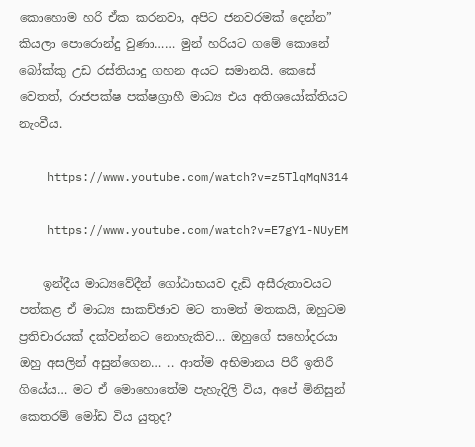කොහොම හරි ඒක කරනවා, අපිට ජනවරමක් දෙන්න” කියලා පොරොන්දු වුණා…… මුන් හරියට ගමේ කොනේ බෝක්කු උඩ රස්තියාදු ගහන අයට සමානයි. කෙසේ වෙතත්, රාජපක්ෂ පක්ෂග්‍රාහී මාධ්‍ය එය අතිශයෝක්තියට නැංවීය.

    https://www.youtube.com/watch?v=z5TlqMqN314

    https://www.youtube.com/watch?v=E7gY1-NUyEM

    ඉන්දීය මාධ්‍යවේදීන් ගෝඨාභයව දැඩි අසීරුතාවයට පත්කළ ඒ මාධ්‍ය සාකච්ඡාව මට තාමත් මතකයි, ඔහුටම ප්‍රතිචාරයක් දක්වන්නට නොහැකිව… ඔහුගේ සහෝදරයා ඔහු අසලින් අසුන්ගෙන… .. ආත්ම අභිමානය පිරී ඉතිරී ගියේය… මට ඒ මොහොතේම පැහැදිලි විය, අපේ මිනිසුන් කෙතරම් මෝඩ විය යුතුද?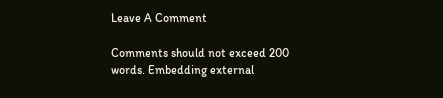Leave A Comment

Comments should not exceed 200 words. Embedding external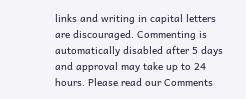links and writing in capital letters are discouraged. Commenting is automatically disabled after 5 days and approval may take up to 24 hours. Please read our Comments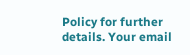Policy for further details. Your email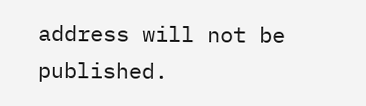address will not be published.